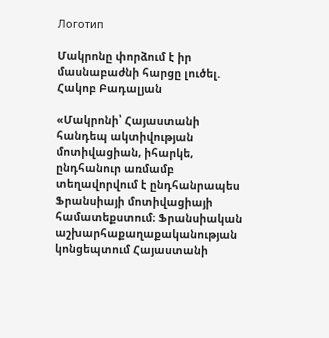Логотип

Մակրոնը փորձում է իր մասնաբաժնի հարցը լուծել. Հակոբ Բադալյան

«Մակրոնի՝ Հայաստանի հանդեպ ակտիվության մոտիվացիան, իհարկե, ընդհանուր առմամբ տեղավորվում է ընդհանրապես Ֆրանսիայի մոտիվացիայի համատեքստում։ Ֆրանսիական աշխարհաքաղաքականության կոնցեպտում Հայաստանի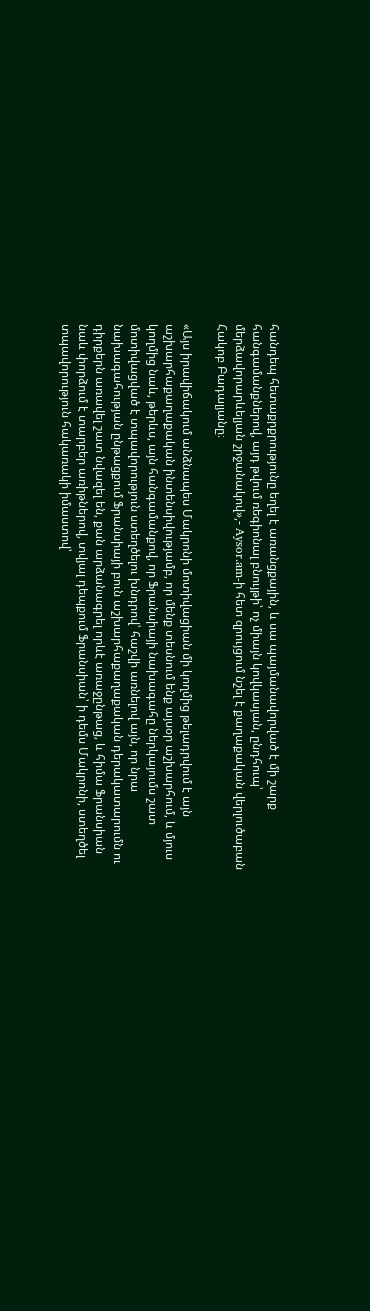հանդեպ հետաքրքրությունը եղել է առանցքային, և սա պայմանավորված է մի շարք հանգամանքներով, այդ թվում ռեգիոնալ բնույթի՝ ոչ միայն կովկասյան, ընդհուպ՝ մերձավորարևելյան շրջանակով»,- Aysor.am-ի հետ զրույցում նշել է քաղաքական վերլուծաբան Հակոբ Բադալյանը։

«Այս իրավիճակում անձնապես Մակրոնի մոտիվացիան մի կողմից թելադրվում է այն աշխարհաքաղաքական ինտենսիվությամբ, որ մենք տեսնում ենք այսօր աշխարհում, և մյուս կողմից նաև, թերևս, այն հանգամանքով, որ Ֆրանսիայի նախագահը ներկայումս շատ մոտիվացված է տպավորություն ստեղծելու խնդրով՝ հաշվի առնելով այն, որ նրա նախագահության ընթացքում Ֆրանսիայի բուն աշխարհաքաղաքական դերակատարումն ու դիրքերն առավել շատ նվազել են, քան արձանագրել որևէ առաջընթաց, և հիմա Ֆրանսիան նաև փորձում է տարբեր առիթներով, տվյալ դեպքում Ֆրանսիան՝ ի դեմս Մակրոնի, ստեղծել տպավորություն հակառակի իմաստով՝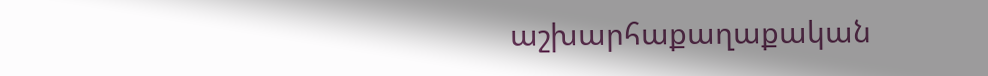աշխարհաքաղաքական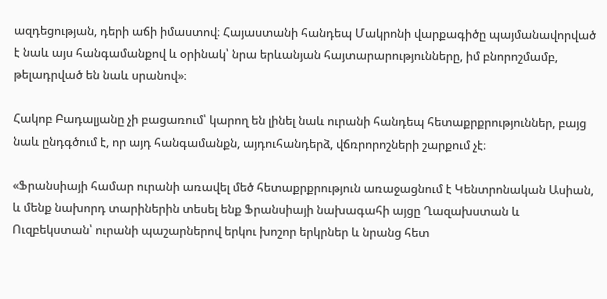ազդեցության, դերի աճի իմաստով։ Հայաստանի հանդեպ Մակրոնի վարքագիծը պայմանավորված է նաև այս հանգամանքով և օրինակ՝ նրա երևանյան հայտարարությունները, իմ բնորոշմամբ, թելադրված են նաև սրանով»։

Հակոբ Բադալյանը չի բացառում՝ կարող են լինել նաև ուրանի հանդեպ հետաքրքրություններ, բայց նաև ընդգծում է, որ այդ հանգամանքն, այդուհանդերձ, վճռրորոշների շարքում չէ։

«Ֆրանսիայի համար ուրանի առավել մեծ հետաքրքրություն առաջացնում է Կենտրոնական Ասիան, և մենք նախորդ տարիներին տեսել ենք Ֆրանսիայի նախագահի այցը Ղազախստան և Ուզբեկստան՝ ուրանի պաշարներով երկու խոշոր երկրներ և նրանց հետ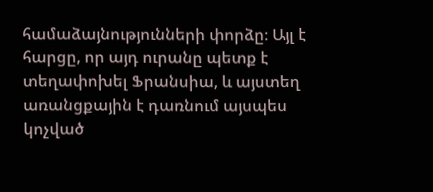համաձայնությունների փորձը։ Այլ է հարցը, որ այդ ուրանը պետք է տեղափոխել Ֆրանսիա, և այստեղ առանցքային է դառնում այսպես կոչված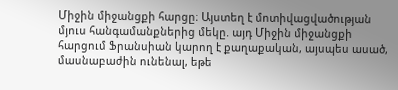Միջին միջանցքի հարցը։ Այստեղ է մոտիվացվածության մյուս հանգամանքներից մեկը. այդ Միջին միջանցքի հարցում Ֆրանսիան կարող է քաղաքական, այսպես ասած, մասնաբաժին ունենալ, եթե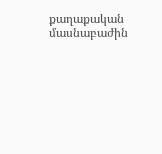քաղաքական մասնաբաժին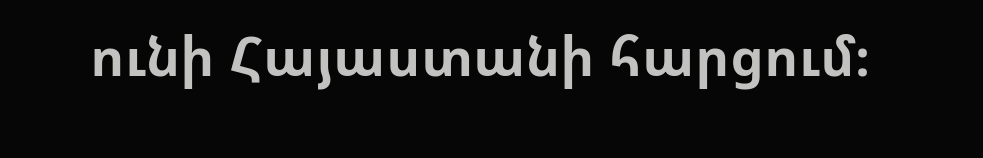ունի Հայաստանի հարցում։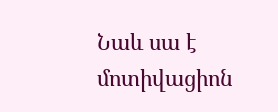Նաև սա է մոտիվացիոն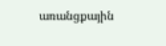առանցքային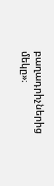բաղադրիչներից մեկը»։